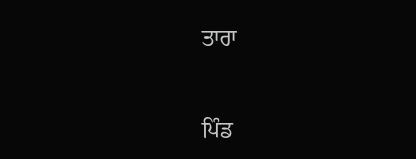ਤਾਰਾ


ਪਿੰਡ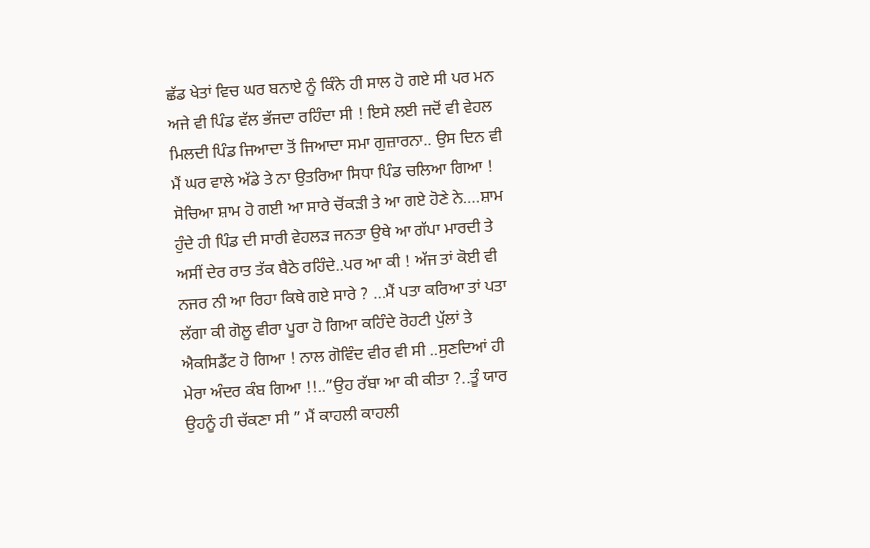ਛੱਡ ਖੇਤਾਂ ਵਿਚ ਘਰ ਬਨਾਏ ਨੂੰ ਕਿੰਨੇ ਹੀ ਸਾਲ ਹੋ ਗਏ ਸੀ ਪਰ ਮਨ ਅਜੇ ਵੀ ਪਿੰਡ ਵੱਲ ਭੱਜਦਾ ਰਹਿੰਦਾ ਸੀ ! ਇਸੇ ਲਈ ਜਦੋਂ ਵੀ ਵੇਹਲ ਮਿਲਦੀ ਪਿੰਡ ਜਿਆਦਾ ਤੋਂ ਜਿਆਦਾ ਸਮਾ ਗੁਜ਼ਾਰਨਾ.. ਉਸ ਦਿਨ ਵੀ ਮੈਂ ਘਰ ਵਾਲੇ ਅੱਡੇ ਤੇ ਨਾ ਉਤਰਿਆ ਸਿਧਾ ਪਿੰਡ ਚਲਿਆ ਗਿਆ ! ਸੋਚਿਆ ਸ਼ਾਮ ਹੋ ਗਈ ਆ ਸਾਰੇ ਚੋਂਕੜੀ ਤੇ ਆ ਗਏ ਹੋਣੇ ਨੇ….ਸ਼ਾਮ ਹੁੰਦੇ ਹੀ ਪਿੰਡ ਦੀ ਸਾਰੀ ਵੇਹਲੜ ਜਨਤਾ ਉਥੇ ਆ ਗੱਪਾ ਮਾਰਦੀ ਤੇ ਅਸੀਂ ਦੇਰ ਰਾਤ ਤੱਕ ਬੈਠੇ ਰਹਿੰਦੇ..ਪਰ ਆ ਕੀ ! ਅੱਜ ਤਾਂ ਕੋਈ ਵੀ ਨਜਰ ਨੀ ਆ ਰਿਹਾ ਕਿਥੇ ਗਏ ਸਾਰੇ ? …ਮੈਂ ਪਤਾ ਕਰਿਆ ਤਾਂ ਪਤਾ ਲੱਗਾ ਕੀ ਗੋਲੂ ਵੀਰਾ ਪੂਰਾ ਹੋ ਗਿਆ ਕਹਿੰਦੇ ਰੋਹਟੀ ਪੁੱਲਾਂ ਤੇ ਐਕਸਿਡੈਂਟ ਹੋ ਗਿਆ ! ਨਾਲ ਗੋਵਿੰਦ ਵੀਰ ਵੀ ਸੀ ..ਸੁਣਦਿਆਂ ਹੀ ਮੇਰਾ ਅੰਦਰ ਕੰਬ ਗਿਆ !!..”ਉਹ ਰੱਬਾ ਆ ਕੀ ਕੀਤਾ ?..ਤੂੰ ਯਾਰ ਉਹਨੂੰ ਹੀ ਚੱਕਣਾ ਸੀ ” ਮੈਂ ਕਾਹਲੀ ਕਾਹਲੀ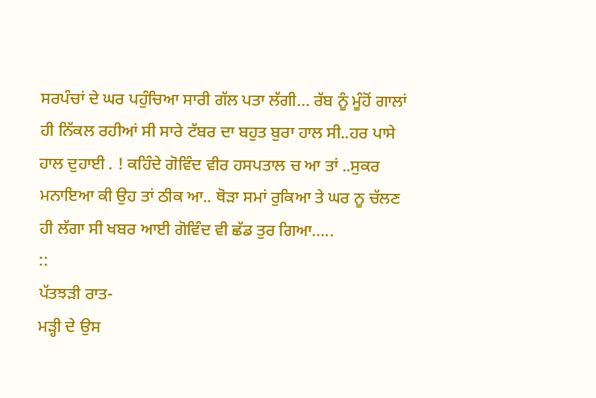ਸਰਪੰਚਾਂ ਦੇ ਘਰ ਪਹੁੰਚਿਆ ਸਾਰੀ ਗੱਲ ਪਤਾ ਲੱਗੀ… ਰੱਬ ਨੂੰ ਮੂੰਹੋਂ ਗਾਲਾਂ ਹੀ ਨਿੱਕਲ ਰਹੀਆਂ ਸੀ ਸਾਰੇ ਟੱਬਰ ਦਾ ਬਹੁਤ ਬੁਰਾ ਹਾਲ ਸੀ..ਹਰ ਪਾਸੇ ਹਾਲ ਦੁਹਾਈ . ! ਕਹਿੰਦੇ ਗੋਵਿੰਦ ਵੀਰ ਹਸਪਤਾਲ ਚ ਆ ਤਾਂ ..ਸੁਕਰ ਮਨਾਇਆ ਕੀ ਉਹ ਤਾਂ ਠੀਕ ਆ.. ਥੋੜਾ ਸਮਾਂ ਰੁਕਿਆ ਤੇ ਘਰ ਨੂ ਚੱਲਣ ਹੀ ਲੱਗਾ ਸੀ ਖਬਰ ਆਈ ਗੋਵਿੰਦ ਵੀ ਛੱਡ ਤੁਰ ਗਿਆ…..
::
ਪੱਤਝੜੀ ਰਾਤ-
ਮੜ੍ਹੀ ਦੇ ਉਸ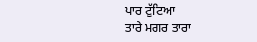ਪਾਰ ਟੁੱਟਿਆ
ਤਾਰੇ ਮਗਰ ਤਾਰਾ